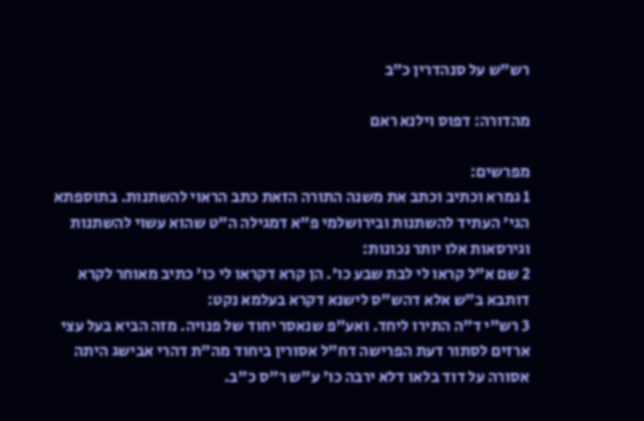רש"ש על סנהדרין כ״ב

מהדורה: דפוס וילנא ראם

מפרשים:
1 גמרא וכתיב וכתב את משנה התורה הזאת כתב הראוי להשתנות. בתוספתא הגי' העתיד להשתנות ובירושלמי פ"א דמגילה ה"ט שהוא עשוי להשתנות וגירסאות אלו יותר נכונות:
2 שם א"ל קראו לי לבת שבע כו'. הן קרא דקראו לי כו' כתיב מאוחר לקרא דותבא ב"ש אלא דהש"ס לישנא דקרא בעלמא נקט:
3 רש"י ד"ה התירו ליחד. ואע"פ שנאסר יחוד של פנויה. מזה הביא בעל עצי ארזים לסתור דעת הפרישה דח"ל אסורין ביחוד מה"ת דהרי אבישג היתה אסורה על דוד בלאו דלא ירבה כו' ע"ש ר"ס כ"ב.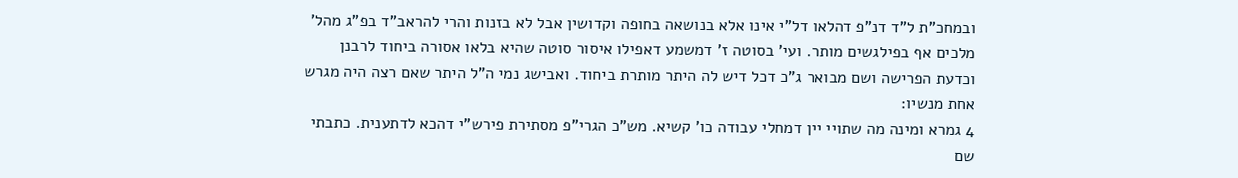ובמחכ"ת ל"ד דנ"פ דהלאו דל"י אינו אלא בנושאה בחופה וקדושין אבל לא בזנות והרי להראב"ד בפ"ג מהל' מלכים אף בפילגשים מותר. ועי' בסוטה ז' דמשמע דאפילו איסור סוטה שהיא בלאו אסורה ביחוד לרבנן וכדעת הפרישה ושם מבואר ג"כ דכל דיש לה היתר מותרת ביחוד. ואבישג נמי ה"ל היתר שאם רצה היה מגרש אחת מנשיו:
4 גמרא ומינה מה שתויי יין דמחלי עבודה כו' קשיא. מש"כ הגרי"פ מסתירת פירש"י דהכא לדתענית. כתבתי שם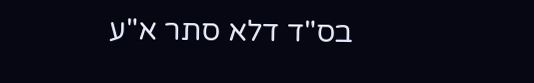בס"ד דלא סתר א"ע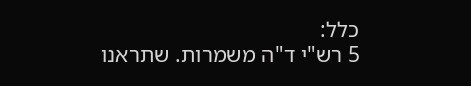כלל:
5 רש"י ד"ה משמרות. שתראנו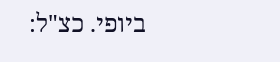ביופי. כצ"ל: